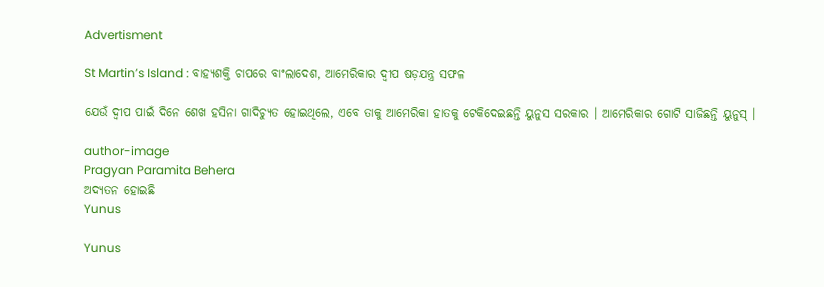Advertisment

St Martin’s Island : ବାହ୍ୟଶକ୍ତି ଚାପରେ ବାଂଲାଦେଶ, ଆମେରିକାର ଦ୍ୱୀପ ଷଡ଼ଯନ୍ତ୍ର ସଫଳ

ଯେଉଁ ଦ୍ୱୀପ ପାଇଁ ଦିନେ ଶେଖ ହସିନା ଗାଦିଚ୍ୟୁତ ହୋଇଥିଲେ, ଏବେ ତାକୁ ଆମେରିକା ହାତକୁ ଟେକିଦେଇଛନ୍ତି ୟୁନୁସ ସରକାର । ଆମେରିକାର ଗୋଟି ସାଜିଛନ୍ତି ୟୁନୁସ୍ ।

author-image
Pragyan Paramita Behera
ଅଦ୍ୟତନ ହୋଇଛି
Yunus

Yunus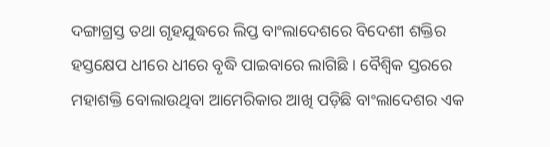ଦଙ୍ଗାଗ୍ରସ୍ତ ତଥା ଗୃହଯୁଦ୍ଧରେ ଲିପ୍ତ ବାଂଲାଦେଶରେ ବିଦେଶୀ ଶକ୍ତିର ହସ୍ତକ୍ଷେପ ଧୀରେ ଧୀରେ ବୃଦ୍ଧି ପାଇବାରେ ଲାଗିଛି । ବୈଶ୍ୱିକ ସ୍ତରରେ ମହାଶକ୍ତି ବୋଲାଉଥିବା ଆମେରିକାର ଆଖି ପଡ଼ିଛି ବାଂଲାଦେଶର ଏକ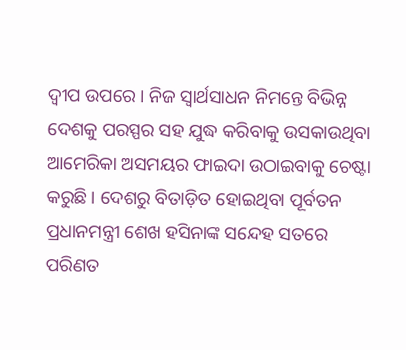ଦ୍ୱୀପ ଉପରେ । ନିଜ ସ୍ୱାର୍ଥସାଧନ ନିମନ୍ତେ ବିଭିନ୍ନ ଦେଶକୁ ପରସ୍ପର ସହ ଯୁଦ୍ଧ କରିବାକୁ ଉସକାଉଥିବା ଆମେରିକା ଅସମୟର ଫାଇଦା ଉଠାଇବାକୁ ଚେଷ୍ଟା କରୁଛି । ଦେଶରୁ ବିତାଡ଼ିତ ହୋଇଥିବା ପୂର୍ବତନ ପ୍ରଧାନମନ୍ତ୍ରୀ ଶେଖ ହସିନାଙ୍କ ସନ୍ଦେହ ସତରେ ପରିଣତ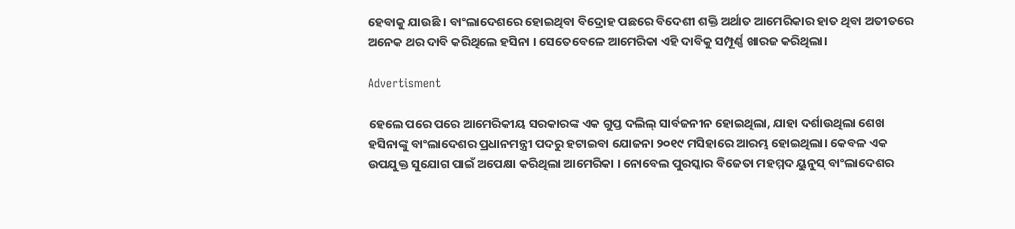ହେବାକୁ ଯାଉଛି । ବାଂଲାଦେଶରେ ହୋଇଥିବା ବିଦ୍ରୋହ ପଛରେ ବିଦେଶୀ ଶକ୍ତି ଅର୍ଥାତ ଆମେରିକାର ହାତ ଥିବା ଅତୀତରେ ଅନେକ ଥର ଦାବି କରିଥିଲେ ହସିନା । ସେତେବେଳେ ଆମେରିକା ଏହି ଦାବିକୁ ସମ୍ପୂର୍ଣ୍ଣ ଖାରଜ କରିଥିଲା।

Advertisment

ହେଲେ ପରେ ପରେ ଆମେରିକୀୟ ସରକାରଙ୍କ ଏକ ଗୁପ୍ତ ଦଲିଲ୍ ସାର୍ବଜନୀନ ହୋଇଥିଲା, ଯାହା ଦର୍ଶାଉଥିଲା ଶେଖ ହସିନାଙ୍କୁ ବାଂଲାଦେଶର ପ୍ରଧାନମନ୍ତ୍ରୀ ପଦରୁ ହଟାଇବା ଯୋଜନା ୨୦୧୯ ମସିହାରେ ଆରମ୍ଭ ହୋଇଥିଲା। କେବଳ ଏକ ଉପଯୁକ୍ତ ସୁଯୋଗ ପାଇଁ ଅପେକ୍ଷା କରିଥିଲା ଆମେରିକା । ନୋବେଲ ପୁରସ୍କାର ବିଜେତା ମହମ୍ମଦ ୟୁନୁସ୍ ବାଂଲାଦେଶର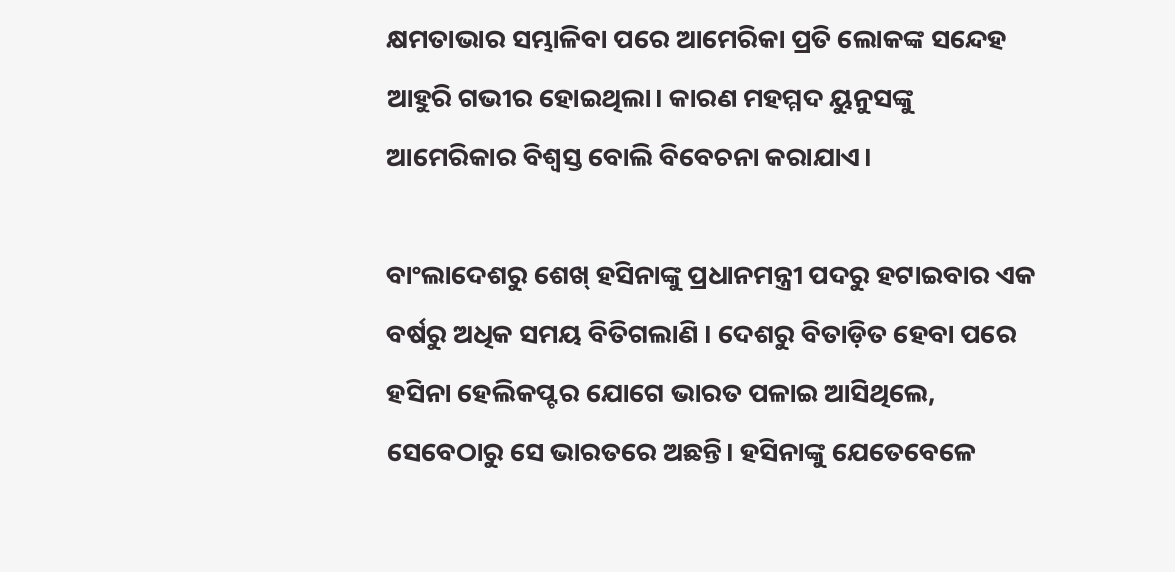କ୍ଷମତାଭାର ସମ୍ଭାଳିବା ପରେ ଆମେରିକା ପ୍ରତି ଲୋକଙ୍କ ସନ୍ଦେହ ଆହୁରି ଗଭୀର ହୋଇଥିଲା। କାରଣ ମହମ୍ମଦ ୟୁନୁସଙ୍କୁ ଆମେରିକାର ବିଶ୍ୱସ୍ତ ବୋଲି ବିବେଚନା କରାଯାଏ।

ବାଂଲାଦେଶରୁ ଶେଖ୍ ହସିନାଙ୍କୁ ପ୍ରଧାନମନ୍ତ୍ରୀ ପଦରୁ ହଟାଇବାର ଏକ ବର୍ଷରୁ ଅଧିକ ସମୟ ବିତିଗଲାଣି । ଦେଶରୁ ବିତାଡ଼ିତ ହେବା ପରେ ହସିନା ହେଲିକପ୍ଟର ଯୋଗେ ଭାରତ ପଳାଇ ଆସିଥିଲେ, ସେବେଠାରୁ ସେ ଭାରତରେ ଅଛନ୍ତି। ହସିନାଙ୍କୁ ଯେତେବେଳେ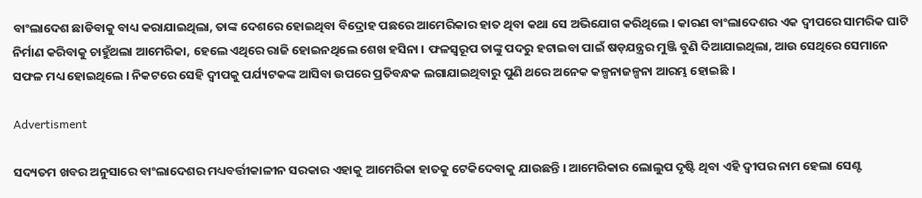ବାଂଲାଦେଶ ଛାଡିବାକୁ ବାଧ୍ୟ କରାଯାଇଥିଲା, ତାଙ୍କ ଦେଶରେ ହୋଇଥିବା ବିଦ୍ରୋହ ପଛରେ ଆମେରିକାର ହାତ ଥିବା କଥା ସେ ଅଭିଯୋଗ କରିଥିଲେ । କାରଣ ବାଂଲାଦେଶର ଏକ ଦ୍ୱୀପରେ ସାମରିକ ଘାଟି ନିର୍ମାଣ କରିବାକୁ ଚାହୁଁଥଲା ଆମେରିକା, ହେଲେ ଏଥିରେ ରାଜି ହୋଇନଥିଲେ ଶେଖ ହସିନା । ଫଳସ୍ୱରୂପ ତାଙ୍କୁ ପଦରୁ ହଟାଇବା ପାଇଁ ଷଡ଼ଯନ୍ତ୍ରର ମୁଞ୍ଜି ବୁଣି ଦିଆଯାଇଥିଲା, ଆଉ ସେଥିରେ ସେମାନେ ସଫଳ ମଧ୍ୟ ହୋଇଥିଲେ । ନିକଟରେ ସେହି ଦ୍ୱୀପକୁ ପର୍ଯ୍ୟଟକଙ୍କ ଆସିବା ଉପରେ ପ୍ରତିବନ୍ଧକ ଲଗାଯାଇଥିବାରୁ ପୁଣି ଥରେ ଅନେକ କଳ୍ପନାଜଳ୍ପନା ଆରମ୍ଭ ହୋଇଛି ।

Advertisment

ସଦ୍ୟତମ ଖବର ଅନୁସାରେ ବାଂଲାଦେଶର ମଧ୍ୟବର୍ତ୍ତୀକାଳୀନ ସରକାର ଏହାକୁ ଆମେରିକା ହାତକୁ ଟେକିଦେବାକୁ ଯାଉଛନ୍ତି । ଆମେରିକାର ଲୋଲୁପ ଦୃଷ୍ଟି ଥିବା ଏହି ଦ୍ୱୀପର ନାମ ହେଲା ସେଣ୍ଟ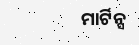ମାର୍ଟିନ୍ସ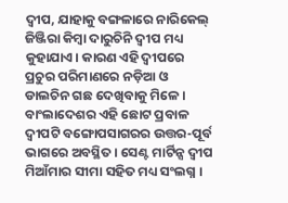ଦ୍ୱୀପ, ଯାହାକୁ ବଙ୍ଗଳାରେ ନାରିକେଲ୍ ଜିଞ୍ଜିରା କିମ୍ବା ଦାରୁଚିନି ଦ୍ୱୀପ ମଧ୍ୟ କୁହାଯାଏ। କାରଣ ଏହି ଦ୍ୱୀପରେ ପ୍ରଚୁର ପରିମାଣରେ ନଡ଼ିଆ ଓ ଡାଲଚିନ ଗଛ ଦେଖିବାକୁ ମିଳେ । ବାଂଲାଦେଶର ଏହି ଛୋଟ ପ୍ରବାଳ ଦ୍ୱୀପଟି ବଙ୍ଗୋପସାଗରର ଉତ୍ତର-ପୂର୍ବ ଭାଗରେ ଅବସ୍ଥିତ। ସେଣ୍ଟ ମାର୍ଟିନ୍ସ ଦ୍ୱୀପ ମିଆଁମାର ସୀମା ସହିତ ମଧ୍ୟ ସଂଲଗ୍ନ ।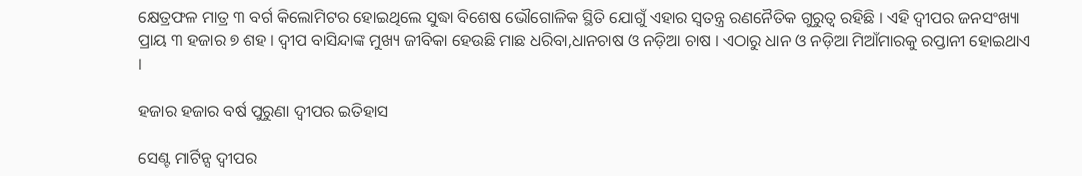କ୍ଷେତ୍ରଫଳ ମାତ୍ର ୩ ବର୍ଗ କିଲୋମିଟର ହୋଇଥିଲେ ସୁଦ୍ଧା ବିଶେଷ ଭୌଗୋଳିକ ସ୍ଥିତି ଯୋଗୁଁ ଏହାର ସ୍ୱତନ୍ତ୍ର ରଣନୈତିକ ଗୁରୁତ୍ୱ ରହିଛି । ଏହି ଦ୍ୱୀପର ଜନସଂଖ୍ୟା ପ୍ରାୟ ୩ ହଜାର ୭ ଶହ । ଦ୍ୱୀପ ବାସିନ୍ଦାଙ୍କ ମୁଖ୍ୟ ଜୀବିକା ହେଉଛି ମାଛ ଧରିବା,ଧାନଚାଷ ଓ ନଡ଼ିଆ ଚାଷ । ଏଠାରୁ ଧାନ ଓ ନଡ଼ିଆ ମିଆଁମାରକୁ ରପ୍ତାନୀ ହୋଇଥାଏ ।

ହଜାର ହଜାର ବର୍ଷ ପୁରୁଣା ଦ୍ୱୀପର ଇତିହାସ

ସେଣ୍ଟ ମାର୍ଟିନ୍ସ ଦ୍ୱୀପର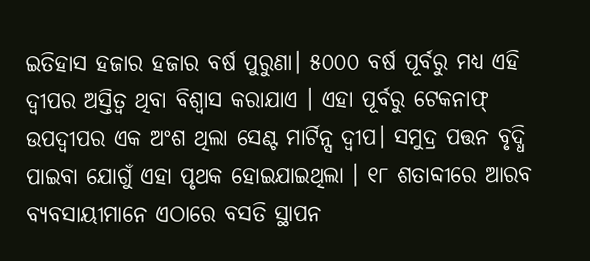ଇତିହାସ ହଜାର ହଜାର ବର୍ଷ ପୁରୁଣା। ୫୦୦୦ ବର୍ଷ ପୂର୍ବରୁ ମଧ୍ୟ ଏହି ଦ୍ୱୀପର ଅସ୍ତିତ୍ୱ ଥିବା ବିଶ୍ୱାସ କରାଯାଏ । ଏହା ପୂର୍ବରୁ ଟେକନାଫ୍ ଉପଦ୍ୱୀପର ଏକ ଅଂଶ ଥିଲା ସେଣ୍ଟ ମାର୍ଟିନ୍ସ ଦ୍ୱୀପ। ସମୁଦ୍ର ପତ୍ତନ ବୃଦ୍ଧି ପାଇବା ଯୋଗୁଁ ଏହା ପୃଥକ ହୋଇଯାଇଥିଲା । ୧୮ ଶତାବ୍ଦୀରେ ଆରବ ବ୍ୟବସାୟୀମାନେ ଏଠାରେ ବସତି ସ୍ଥାପନ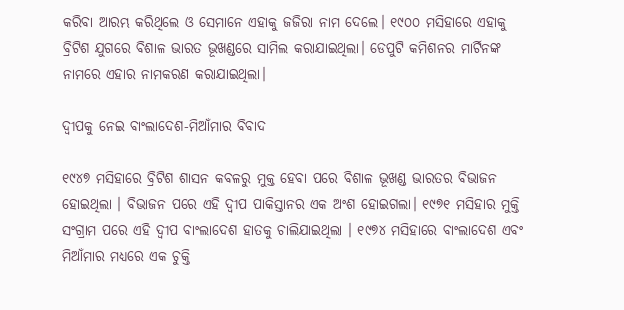କରିବା ଆରମ୍ଭ କରିଥିଲେ ଓ ସେମାନେ ଏହାକୁ ଜଜିରା ନାମ ଦେଲେ। ୧୯୦୦ ମସିହାରେ ଏହାକୁ ବ୍ରିଟିଶ ଯୁଗରେ ବିଶାଳ ଭାରତ ଭୂଖଣ୍ଡରେ ସାମିଲ କରାଯାଇଥିଲା। ଡେପୁଟି କମିଶନର ମାର୍ଟିନଙ୍କ ନାମରେ ଏହାର ନାମକରଣ କରାଯାଇଥିଲା।

ଦ୍ୱୀପକୁ ନେଇ ବାଂଲାଦେଶ-ମିଆଁମାର ବିବାଦ

୧୯୪୭ ମସିହାରେ ବ୍ରିଟିଶ ଶାସନ କବଳରୁ ମୁକ୍ତ ହେବା ପରେ ବିଶାଳ ଭୂଖଣ୍ଡ ଭାରତର ବିଭାଜନ ହୋଇଥିଲା । ବିଭାଜନ ପରେ ଏହି ଦ୍ୱୀପ ପାକିସ୍ତାନର ଏକ ଅଂଶ ହୋଇଗଲା। ୧୯୭୧ ମସିହାର ମୁକ୍ତି ସଂଗ୍ରାମ ପରେ ଏହି ଦ୍ୱୀପ ବାଂଲାଦେଶ ହାତକୁ ଚାଲିଯାଇଥିଲା । ୧୯୭୪ ମସିହାରେ ବାଂଲାଦେଶ ଏବଂ ମିଆଁମାର ମଧ୍ୟରେ ଏକ ଚୁକ୍ତି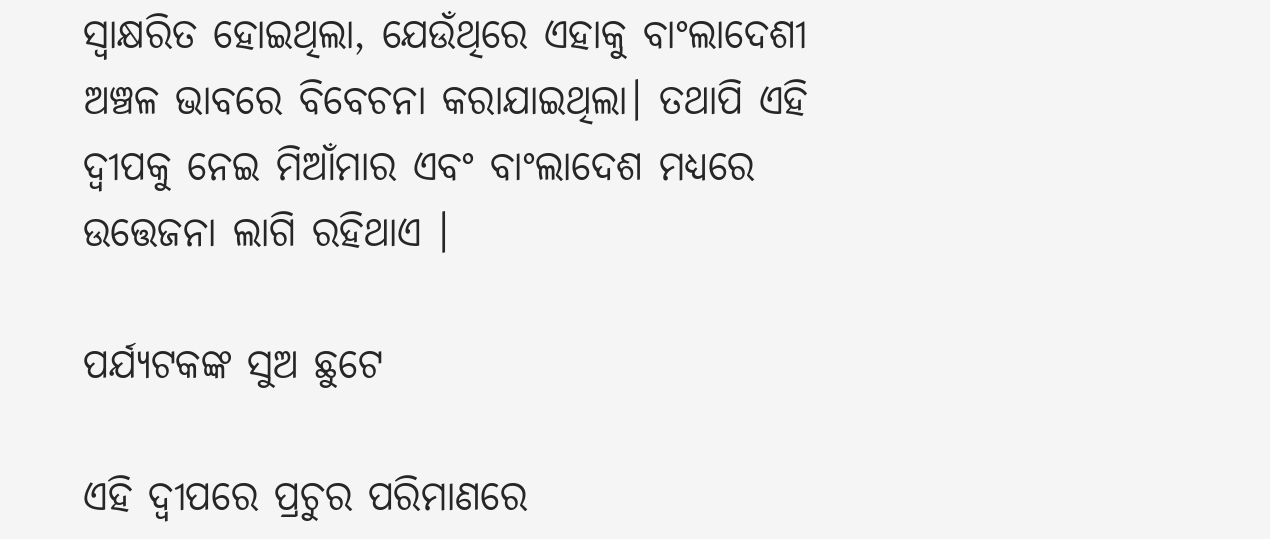ସ୍ୱାକ୍ଷରିତ ହୋଇଥିଲା, ଯେଉଁଥିରେ ଏହାକୁ ବାଂଲାଦେଶୀ ଅଞ୍ଚଳ ଭାବରେ ବିବେଚନା କରାଯାଇଥିଲା। ତଥାପି ଏହି ଦ୍ୱୀପକୁ ନେଇ ମିଆଁମାର ଏବଂ ବାଂଲାଦେଶ ମଧ୍ୟରେ ଉତ୍ତେଜନା ଲାଗି ରହିଥାଏ ।

ପର୍ଯ୍ୟଟକଙ୍କ ସୁଅ ଛୁଟେ

ଏହି ଦ୍ୱୀପରେ ପ୍ରଚୁର ପରିମାଣରେ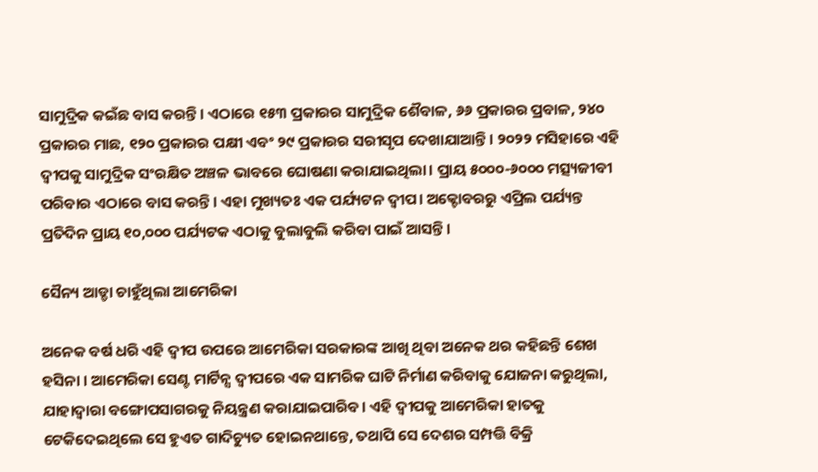ସାମୁଦ୍ରିକ କଇଁଛ ବାସ କରନ୍ତି। ଏଠାରେ ୧୫୩ ପ୍ରକାରର ସାମୁଦ୍ରିକ ଶୈବାଳ, ୬୬ ପ୍ରକାରର ପ୍ରବାଳ, ୨୪୦ ପ୍ରକାରର ମାଛ, ୧୨୦ ପ୍ରକାରର ପକ୍ଷୀ ଏବଂ ୨୯ ପ୍ରକାରର ସରୀସୃପ ଦେଖାଯାଆନ୍ତି। ୨୦୨୨ ମସିହାରେ ଏହି ଦ୍ୱୀପକୁ ସାମୁଦ୍ରିକ ସଂରକ୍ଷିତ ଅଞ୍ଚଳ ଭାବରେ ଘୋଷଣା କରାଯାଇଥିଲା। ପ୍ରାୟ ୫୦୦୦-୬୦୦୦ ମତ୍ସ୍ୟଜୀବୀ ପରିବାର ଏଠାରେ ବାସ କରନ୍ତି। ଏହା ମୁଖ୍ୟତଃ ଏକ ପର୍ଯ୍ୟଟନ ଦ୍ୱୀପ। ଅକ୍ଟୋବରରୁ ଏପ୍ରିଲ ପର୍ଯ୍ୟନ୍ତ ପ୍ରତିଦିନ ପ୍ରାୟ ୧୦,୦୦୦ ପର୍ଯ୍ୟଟକ ଏଠାକୁ ବୁଲାବୁଲି କରିବା ପାଇଁ ଆସନ୍ତି ।

ସୈନ୍ୟ ଆଡ୍ଡା ଚାହୁଁଥିଲା ଆମେରିକା

ଅନେକ ବର୍ଷ ଧରି ଏହି ଦ୍ୱୀପ ଉପରେ ଆମେରିକା ସରକାରଙ୍କ ଆଖି ଥିବା ଅନେକ ଥର କହିଛନ୍ତି ଶେଖ ହସିନା । ଆମେରିକା ସେଣ୍ଟ ମାର୍ଟିନ୍ସ ଦ୍ୱୀପରେ ଏକ ସାମରିକ ଘାଟି ନିର୍ମାଣ କରିବାକୁ ଯୋଜନା କରୁଥିଲା, ଯାହାଦ୍ୱାରା ବଙ୍ଗୋପସାଗରକୁ ନିୟନ୍ତ୍ରଣ କରାଯାଇପାରିବ। ଏହି ଦ୍ୱୀପକୁ ଆମେରିକା ହାତକୁ ଟେକିଦେଇଥିଲେ ସେ ହୁଏତ ଗାଦିଚ୍ୟୁତ ହୋଇନଥାନ୍ତେ, ତଥାପି ସେ ଦେଶର ସମ୍ପତ୍ତି ବିକ୍ରି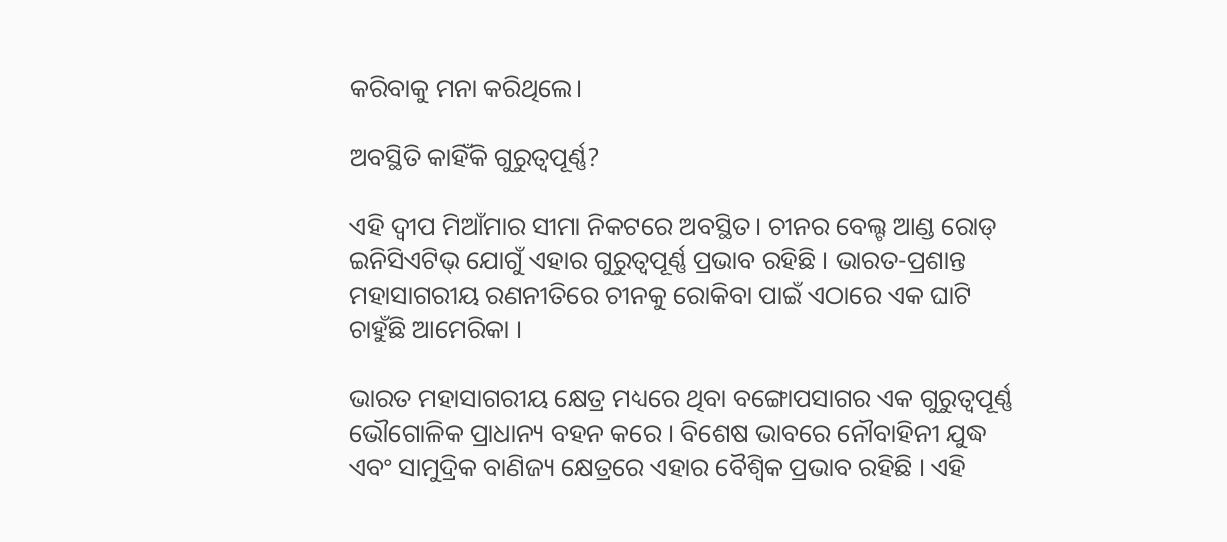କରିବାକୁ ମନା କରିଥିଲେ।

ଅବସ୍ଥିତି କାହିଁକି ଗୁରୁତ୍ୱପୂର୍ଣ୍ଣ?

ଏହି ଦ୍ୱୀପ ମିଆଁମାର ସୀମା ନିକଟରେ ଅବସ୍ଥିତ। ଚୀନର ବେଲ୍ଟ ଆଣ୍ଡ ରୋଡ୍ ଇନିସିଏଟିଭ୍ ଯୋଗୁଁ ଏହାର ଗୁରୁତ୍ୱପୂର୍ଣ୍ଣ ପ୍ରଭାବ ରହିଛି । ଭାରତ-ପ୍ରଶାନ୍ତ ମହାସାଗରୀୟ ରଣନୀତିରେ ଚୀନକୁ ରୋକିବା ପାଇଁ ଏଠାରେ ଏକ ଘାଟି ଚାହୁଁଛି ଆମେରିକା ।

ଭାରତ ମହାସାଗରୀୟ କ୍ଷେତ୍ର ମଧ୍ୟରେ ଥିବା ବଙ୍ଗୋପସାଗର ଏକ ଗୁରୁତ୍ବପୂର୍ଣ୍ଣ ଭୌଗୋଳିକ ପ୍ରାଧାନ୍ୟ ବହନ କରେ । ବିଶେଷ ଭାବରେ ନୌବାହିନୀ ଯୁଦ୍ଧ ଏବଂ ସାମୁଦ୍ରିକ ବାଣିଜ୍ୟ କ୍ଷେତ୍ରରେ ଏହାର ବୈଶ୍ବିକ ପ୍ରଭାବ ରହିଛି । ଏହି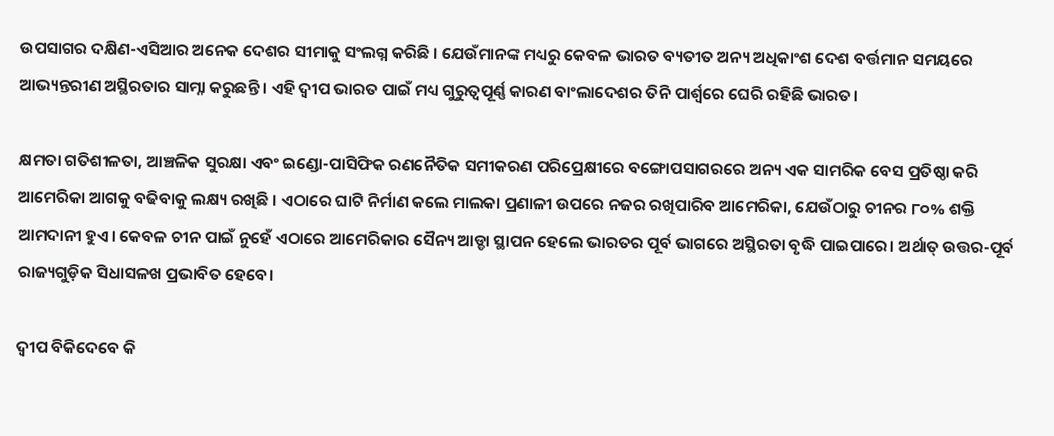ଉପସାଗର ଦକ୍ଷିଣ-ଏସିଆର ଅନେକ ଦେଶର ସୀମାକୁ ସଂଲଗ୍ନ କରିଛି । ଯେଉଁମାନଙ୍କ ମଧ୍ୟରୁ କେବଳ ଭାରତ ବ୍ୟତୀତ ଅନ୍ୟ ଅଧିକାଂଶ ଦେଶ ବର୍ତ୍ତମାନ ସମୟରେ ଆଭ୍ୟନ୍ତରୀଣ ଅସ୍ଥିରତାର ସାମ୍ନା କରୁଛନ୍ତି । ଏହି ଦ୍ୱୀପ ଭାରତ ପାଇଁ ମଧ୍ୟ ଗୁରୁତ୍ୱପୂର୍ଣ୍ଣ କାରଣ ବାଂଲାଦେଶର ତିନି ପାର୍ଶ୍ୱରେ ଘେରି ରହିଛି ଭାରତ।

କ୍ଷମତା ଗତିଶୀଳତା, ଆଞ୍ଚଳିକ ସୁରକ୍ଷା ଏବଂ ଇଣ୍ଡୋ-ପାସିଫିକ ରଣନୈତିକ ସମୀକରଣ ପରିପ୍ରେକ୍ଷୀରେ ବଙ୍ଗୋପସାଗରରେ ଅନ୍ୟ ଏକ ସାମରିକ ବେସ ପ୍ରତିଷ୍ଠା କରି ଆମେରିକା ଆଗକୁ ବଢିବାକୁ ଲକ୍ଷ୍ୟ ରଖିଛି । ଏଠାରେ ଘାଟି ନିର୍ମାଣ କଲେ ମାଲକା ପ୍ରଣାଳୀ ଉପରେ ନଜର ରଖିପାରିବ ଆମେରିକା, ଯେଉଁଠାରୁ ଚୀନର ୮୦% ଶକ୍ତି ଆମଦାନୀ ହୁଏ। କେବଳ ଚୀନ ପାଇଁ ନୁହେଁ ଏଠାରେ ଆମେରିକାର ସୈନ୍ୟ ଆଡ୍ଡା ସ୍ଥାପନ ହେଲେ ଭାରତର ପୂର୍ବ ଭାଗରେ ଅସ୍ଥିରତା ବୃଦ୍ଧି ପାଇପାରେ। ଅର୍ଥାତ୍ ଉତ୍ତର-ପୂର୍ବ ରାଜ୍ୟଗୁଡ଼ିକ ସିଧାସଳଖ ପ୍ରଭାବିତ ହେବେ।

ଦ୍ୱୀପ ବିକିଦେବେ କି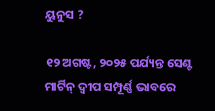ୟୁନୁସ ?

୧୨ ଅଗଷ୍ଟ, ୨୦୨୫ ପର୍ଯ୍ୟନ୍ତ ସେଣ୍ଟ ମାର୍ଟିନ୍ ଦ୍ୱୀପ ସମ୍ପୂର୍ଣ୍ଣ ଭାବରେ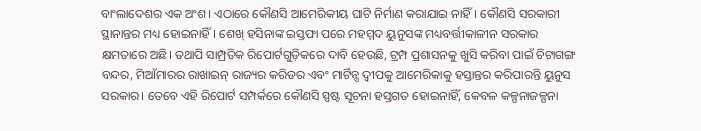ବାଂଲାଦେଶର ଏକ ଅଂଶ। ଏଠାରେ କୌଣସି ଆମେରିକୀୟ ଘାଟି ନିର୍ମାଣ କରାଯାଇ ନାହିଁ। କୌଣସି ସରକାରୀ ସ୍ଥାନାନ୍ତର ମଧ୍ୟ ହୋଇନାହିଁ। ଶେଖ୍ ହସିନାଙ୍କ ଇସ୍ତଫା ପରେ ମହମ୍ମଦ ୟୁନୁସଙ୍କ ମଧ୍ୟବର୍ତ୍ତୀକାଳୀନ ସରକାର କ୍ଷମତାରେ ଅଛି। ତଥାପି ସାମ୍ପ୍ରତିକ ରିପୋର୍ଟଗୁଡ଼ିକରେ ଦାବି ହେଉଛି, ଟ୍ରମ୍ପ ପ୍ରଶାସନକୁ ଖୁସି କରିବା ପାଇଁ ଚିଟାଗଙ୍ଗ ବନ୍ଦର, ମିଆଁମାରର ରାଖାଇନ୍ ରାଜ୍ୟର କରିଡର ଏବଂ ମାର୍ଟିନ୍ସ ଦ୍ୱୀପକୁ ଆମେରିକାକୁ ହସ୍ତାନ୍ତର କରିପାରନ୍ତି ୟୁନୁସ ସରକାର। ତେବେ ଏହି ରିପୋର୍ଟ ସମ୍ପର୍କରେ କୌଣସି ସ୍ପଷ୍ଟ ସୂଚନା ହସ୍ତଗତ ହୋଇନାହିଁ, କେବଳ କଳ୍ପନାଜଳ୍ପନା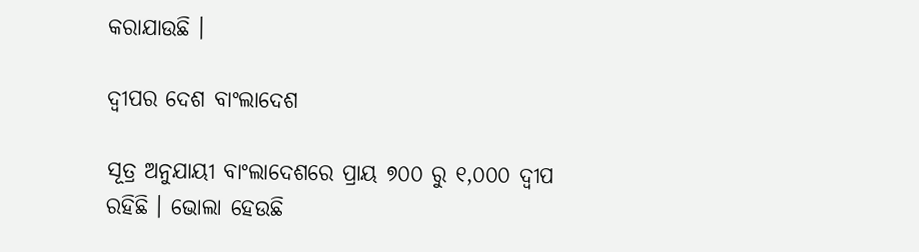କରାଯାଉଛି ।

ଦ୍ୱୀପର ଦେଶ ବାଂଲାଦେଶ

ସୂତ୍ର ଅନୁଯାୟୀ ବାଂଲାଦେଶରେ ପ୍ରାୟ ୭୦୦ ରୁ ୧,୦୦୦ ଦ୍ୱୀପ ରହିଛି । ଭୋଲା ହେଉଛି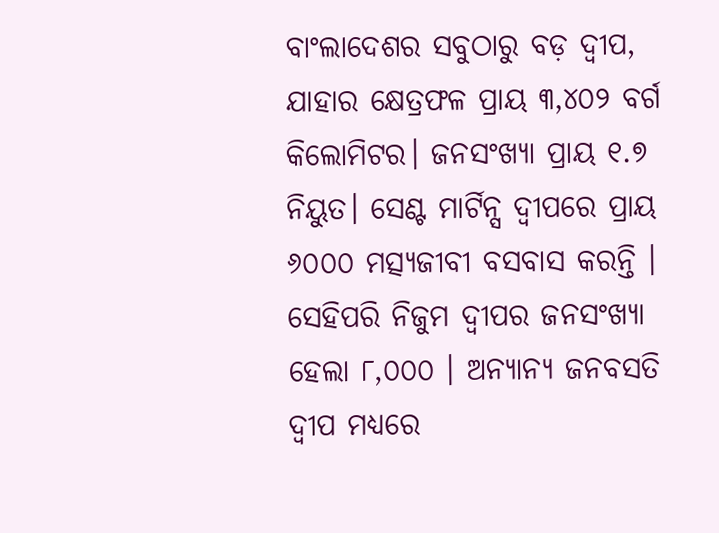ବାଂଲାଦେଶର ସବୁଠାରୁ ବଡ଼ ଦ୍ୱୀପ, ଯାହାର କ୍ଷେତ୍ରଫଳ ପ୍ରାୟ ୩,୪୦୨ ବର୍ଗ କିଲୋମିଟର। ଜନସଂଖ୍ୟା ପ୍ରାୟ ୧.୭ ନିୟୁତ। ସେଣ୍ଟ ମାର୍ଟିନ୍ସ ଦ୍ୱୀପରେ ପ୍ରାୟ ୬୦୦୦ ମତ୍ସ୍ୟଜୀବୀ ବସବାସ କରନ୍ତି । ସେହିପରି ନିଜୁମ ଦ୍ୱୀପର ଜନସଂଖ୍ୟା ହେଲା ୮,୦୦୦ । ଅନ୍ୟାନ୍ୟ ଜନବସତି ଦ୍ୱୀପ ମଧ୍ୟରେ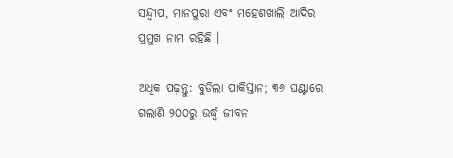ସନ୍ଦ୍ୱୀପ, ମାନପୁରା ଏବଂ ମହେଶଖାଲି ଆଦିର ପ୍ରମୁଖ ନାମ ରହିଛି ।

ଅଧିକ ପଢ଼ନ୍ତୁ: ବୁଡିଲା ପାକିସ୍ତାନ; ୩୬ ଘଣ୍ଟାରେ ଗଲାଣି ୨୦୦ରୁ ଉର୍ଦ୍ଧ୍ବ ଜୀବନ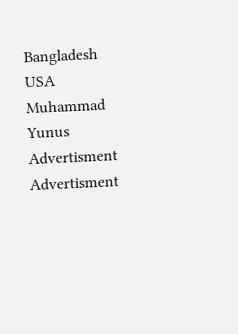Bangladesh USA Muhammad Yunus
Advertisment
Advertisment